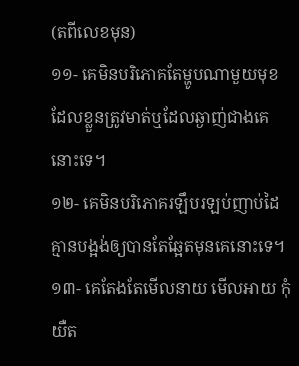(តពីលេខមុន)
១១- គេមិនបរិភោគតែម្ហូបណាមួយមុខដែលខ្លួនត្រូវមាត់ឬដែលឆ្ងាញ់ជាងគេនោះទេ។
១២- គេមិនបរិភោគរឡឹបរឡប់ញាប់ដៃគ្មានបង្អង់ឲ្យបានតែឆ្អែតមុនគេនោះទេ។
១៣- គេតែងតែមើលនាយ មើលអាយ កុំយឺត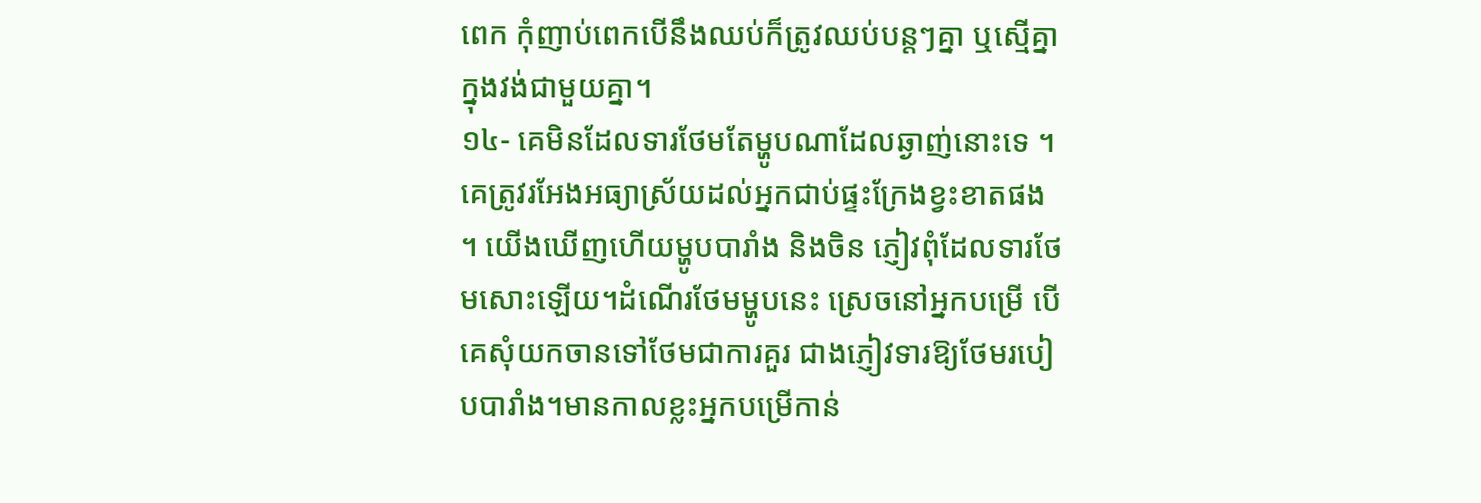ពេក កុំញាប់ពេកបើនឹងឈប់ក៏ត្រូវឈប់បន្តៗគ្នា ឬស្មើគ្នាក្នុងវង់ជាមួយគ្នា។
១៤- គេមិនដែលទារថែមតែម្ហូបណាដែលឆ្ងាញ់នោះទេ ។ គេត្រូវរអែងអធ្យាស្រ័យដល់អ្នកជាប់ផ្ទះក្រែងខ្វះខាតផង ។ យើងឃើញហើយម្ហូបបារាំង និងចិន ភ្ញៀវពុំដែលទារថែមសោះឡើយ។ដំណើរថែមម្ហូបនេះ ស្រេចនៅអ្នកបម្រើ បើគេសុំយកចានទៅថែមជាការគួរ ជាងភ្ញៀវទារឱ្យថែមរបៀបបារាំង។មានកាលខ្លះអ្នកបម្រើកាន់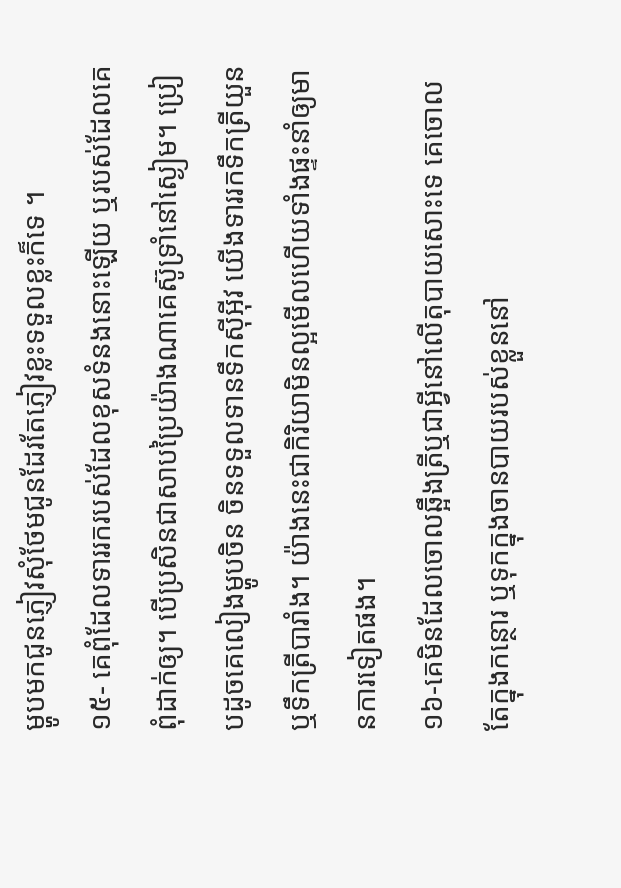ម្ហូបមកជូនភ្ញៀវសុំថែមជូនដែរតែភ្ញៀវខ្លះទទួលខ្លះក៏ទេ ។
១៥- គេពុំដែលទាររករបស់ដែលខុសទំនងនោះឡើយ ឬរបស់ដែលគេពុំដាក់ឲ្យ។ បើប្រសិនជាសាបប្រៃយ៉ាងណាគេស៊ូទ្រាំនៅស្ងៀម។ ប្រៀបដូចគេលៀងម្ហូបចិន ចិនទទួលទានទឹកស៊ីអ៊ីវ យើងទាររកទឹកត្រីយួន ឬទឹកត្រីបារាំង។ យ៉ាងនេះជាកិរិយាមិនល្អមើលហើយទាំងផ្ទះនាំឲ្យមានការទៀតផង។
១៦-គេមិនដែលចោលឆ្អឹងត្រីឬជាអ្វីនៅលើតុបាយសោះទេ គេចោលតែក្នុងកន្ថោរ ឬទុកក្នុងចានបាយរបស់ខ្លួននៅ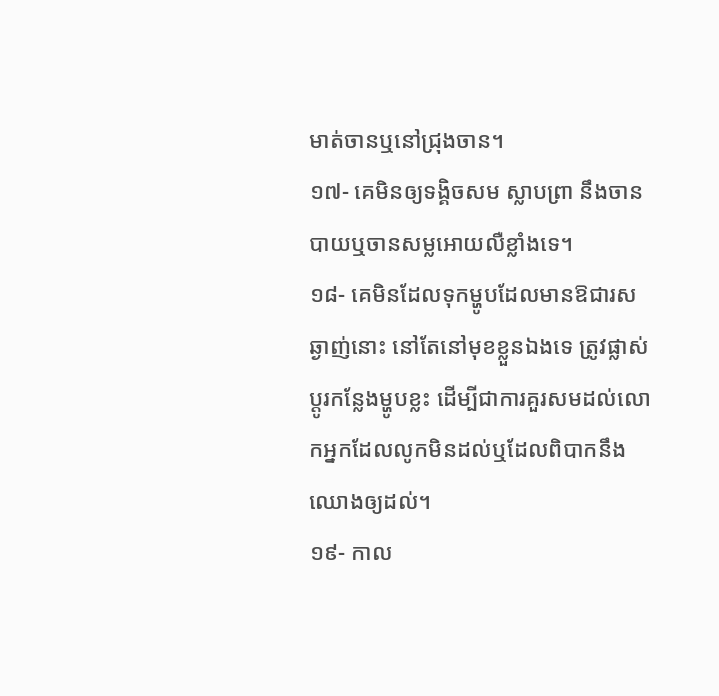មាត់ចានឬនៅជ្រុងចាន។
១៧- គេមិនឲ្យទង្គិចសម ស្លាបព្រា នឹងចានបាយឬចានសម្លអោយលឺខ្លាំងទេ។
១៨- គេមិនដែលទុកម្ហូបដែលមានឱជារសឆ្ងាញ់នោះ នៅតែនៅមុខខ្លួនឯងទេ ត្រូវផ្លាស់ប្ដូរកន្លែងម្ហូបខ្លះ ដើម្បីជាការគួរសមដល់លោកអ្នកដែលលូកមិនដល់ឬដែលពិបាកនឹងឈោងឲ្យដល់។
១៩- កាល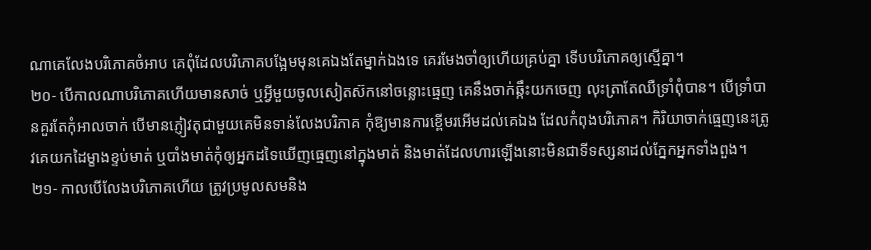ណាគេលែងបរិភោគចំអាប គេពុំដែលបរិភោគបង្អែមមុនគេឯងតែម្នាក់ឯងទេ គេរមែងចាំឲ្យហើយគ្រប់គ្នា ទើបបរិភោគឲ្យស្មើគ្នា។
២០- បើកាលណាបរិភោគហើយមានសាច់ ឬអ្វីមួយចូលសៀតស៊កនៅចន្លោះធ្មេញ គេនឹងចាក់ឆ្កឹះយកចេញ លុះត្រាតែឈឺទ្រាំពុំបាន។ បើទ្រាំបានគួរតែកុំអាលចាក់ បើមានភ្ញៀវតុជាមួយគេមិនទាន់លែងបរិភាគ កុំឱ្យមានការខ្ពើមរអើមដល់គេឯង ដែលកំពុងបរិភោគ។ កិរិយាចាក់ធ្មេញនេះត្រូវគេយកដៃម្ខាងខ្ទប់មាត់ ឬបាំងមាត់កុំឲ្យអ្នកដទៃឃើញធ្មេញនៅក្នុងមាត់ និងមាត់ដែលហារឡើងនោះមិនជាទីទស្សនាដល់ភ្នែកអ្នកទាំងពួង។
២១- កាលបើលែងបរិភោគហើយ ត្រូវប្រមូលសមនិង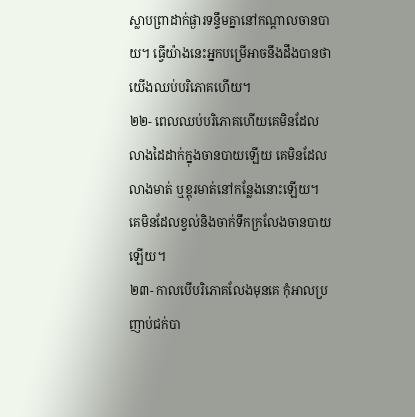ស្លាបព្រាដាក់ផ្ងារទន្ទឹមគ្នានៅកណ្ដាលចានបាយ។ ធ្វើយ៉ាងនេះអ្នកបម្រើអាចនឹងដឹងបានថាយើងឈប់បរិភោគហើយ។
២២- ពេលឈប់បរិភោគហើយគេមិនដែលលាងដៃដាក់ក្នុងចានបាយឡើយ គេមិនដែលលាងមាត់ ឬខ្ពុរមាត់នៅកន្លែងនោះឡើយ។ គេមិនដែលខ្វល់និងចាក់ទឹកក្រលែងចានបាយឡើយ។
២៣- កាលបើបរិភោគលែងមុនគេ កុំអាលប្រញាប់ជក់បា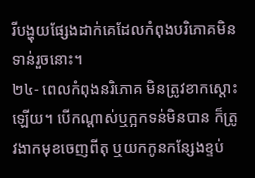រីបង្ហុយផ្សែងដាក់គេដែលកំពុងបរិភោគមិនទាន់រួចនោះ។
២៤- ពេលកំពុងនរិភោគ មិនត្រូវខាកស្តោះឡើយ។ បើកណ្ដាស់ឬក្អកទន់មិនបាន ក៏ត្រូវងាកមុខចេញពីតុ ឬយកកូនកន្សែងខ្ទប់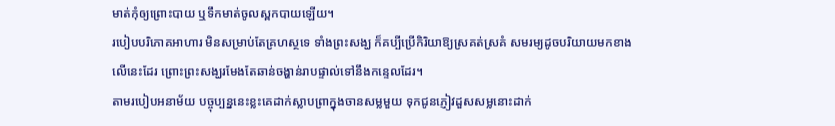មាត់កុំឲ្យព្រោះបាយ ឬទឹកមាត់ចូលស្ពកបាយឡើយ។
របៀបបរិភោគអាហារ មិនសម្រាប់តែគ្រហស្ថទេ ទាំងព្រះសង្ឃ ក៏គប្បីប្រើកិរិយាឱ្យស្រគត់ស្រគំ សមរម្យដូចបរិយាយមកខាងលើនេះដែរ ព្រោះព្រះសង្ឃរមែងតែឆាន់ចង្ហាន់រាបផ្ទាល់ទៅនឹងកន្ទេលដែរ។
តាមរបៀបអនាម័យ បច្ចុប្បន្ននេះខ្លះគេដាក់ស្លាបព្រាក្នុងចានសម្លមួយ ទុកជូនភ្ញៀវដួសសម្លនោះដាក់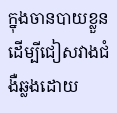ក្នុងចានបាយខ្លួន ដើម្បីជៀសវាងជំងឺឆ្លងដោយ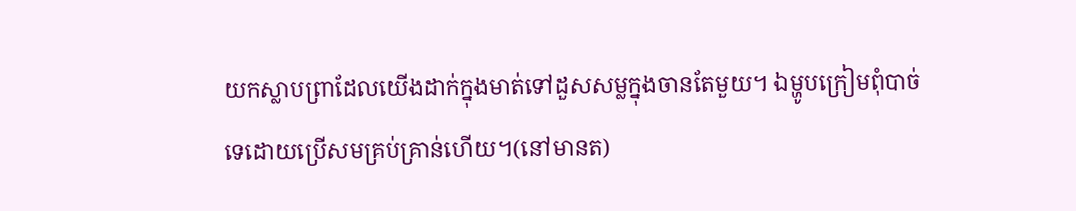យកស្លាបព្រាដែលយើងដាក់ក្នុងមាត់ទៅដួសសម្លក្នុងចានតែមួយ។ ឯម្ហូបក្រៀមពុំបាច់ទេដោយប្រើសមគ្រប់គ្រាន់ហើយ។(នៅមានត)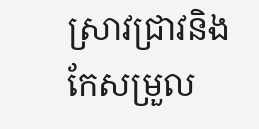ស្រាវជ្រាវនិងកែសម្រួល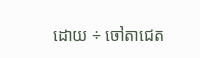ដោយ ÷ ចៅតាជេត